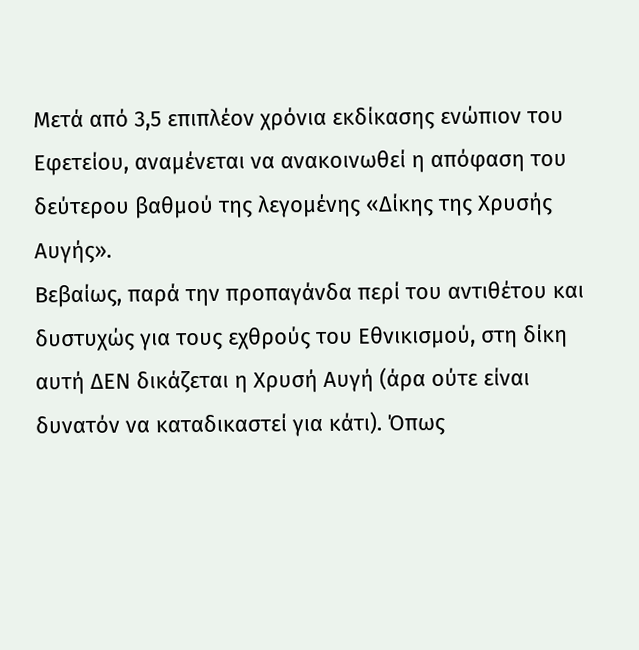Μετά από 3,5 επιπλέον χρόνια εκδίκασης ενώπιον του Εφετείου, αναμένεται να ανακοινωθεί η απόφαση του δεύτερου βαθμού της λεγομένης «Δίκης της Χρυσής Αυγής».
Βεβαίως, παρά την προπαγάνδα περί του αντιθέτου και δυστυχώς για τους εχθρούς του Εθνικισμού, στη δίκη αυτή ΔΕΝ δικάζεται η Χρυσή Αυγή (άρα ούτε είναι δυνατόν να καταδικαστεί για κάτι). Όπως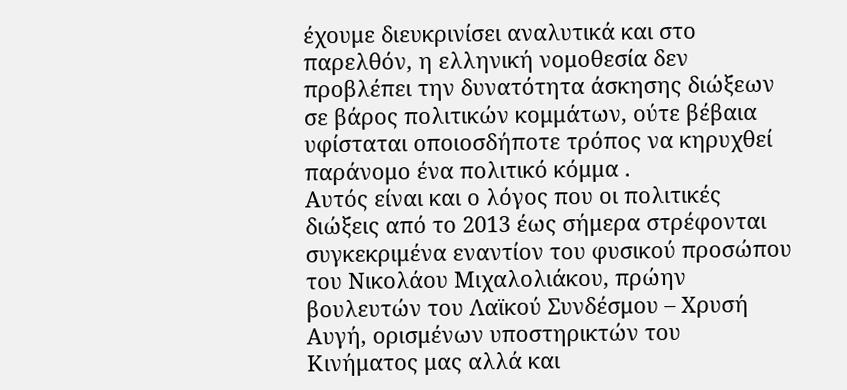έχουμε διευκρινίσει αναλυτικά και στο παρελθόν, η ελληνική νομοθεσία δεν προβλέπει την δυνατότητα άσκησης διώξεων σε βάρος πολιτικών κομμάτων, ούτε βέβαια υφίσταται οποιοσδήποτε τρόπος να κηρυχθεί παράνομο ένα πολιτικό κόμμα .
Αυτός είναι και ο λόγος που οι πολιτικές διώξεις από το 2013 έως σήμερα στρέφονται συγκεκριμένα εναντίον του φυσικού προσώπου του Νικολάου Μιχαλολιάκου, πρώην βουλευτών του Λαϊκού Συνδέσμου – Χρυσή Αυγή, ορισμένων υποστηρικτών του Κινήματος μας αλλά και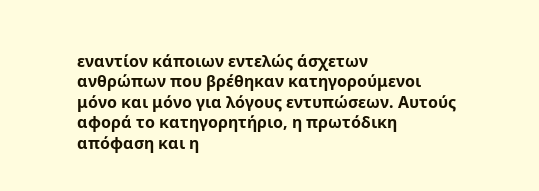εναντίον κάποιων εντελώς άσχετων ανθρώπων που βρέθηκαν κατηγορούμενοι μόνο και μόνο για λόγους εντυπώσεων. Αυτούς αφορά το κατηγορητήριο, η πρωτόδικη απόφαση και η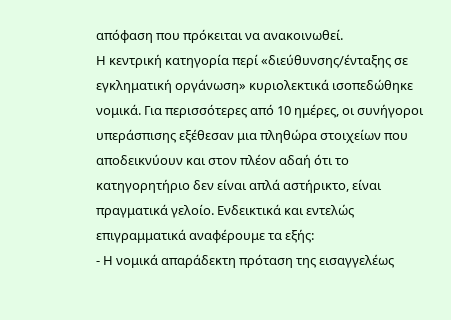απόφαση που πρόκειται να ανακοινωθεί.
Η κεντρική κατηγορία περί «διεύθυνσης/ένταξης σε εγκληματική οργάνωση» κυριολεκτικά ισοπεδώθηκε νομικά. Για περισσότερες από 10 ημέρες, οι συνήγοροι υπεράσπισης εξέθεσαν μια πληθώρα στοιχείων που αποδεικνύουν και στον πλέον αδαή ότι το κατηγορητήριο δεν είναι απλά αστήρικτο, είναι πραγματικά γελοίο. Ενδεικτικά και εντελώς επιγραμματικά αναφέρουμε τα εξής:
- Η νομικά απαράδεκτη πρόταση της εισαγγελέως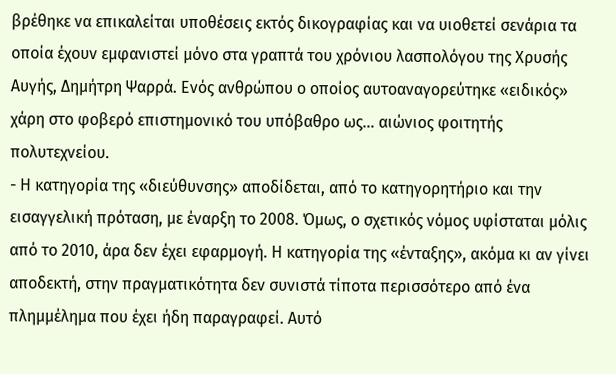βρέθηκε να επικαλείται υποθέσεις εκτός δικογραφίας και να υιοθετεί σενάρια τα οποία έχουν εμφανιστεί μόνο στα γραπτά του χρόνιου λασπολόγου της Χρυσής Αυγής, Δημήτρη Ψαρρά. Ενός ανθρώπου ο οποίος αυτοαναγορεύτηκε «ειδικός» χάρη στο φοβερό επιστημονικό του υπόβαθρο ως… αιώνιος φοιτητής πολυτεχνείου.
- Η κατηγορία της «διεύθυνσης» αποδίδεται, από το κατηγορητήριο και την εισαγγελική πρόταση, με έναρξη το 2008. Όμως, ο σχετικός νόμος υφίσταται μόλις από το 2010, άρα δεν έχει εφαρμογή. Η κατηγορία της «ένταξης», ακόμα κι αν γίνει αποδεκτή, στην πραγματικότητα δεν συνιστά τίποτα περισσότερο από ένα πλημμέλημα που έχει ήδη παραγραφεί. Αυτό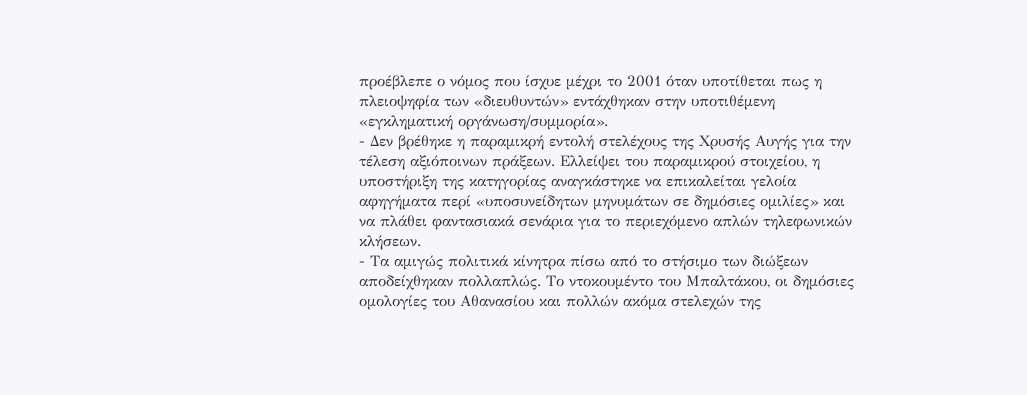προέβλεπε ο νόμος που ίσχυε μέχρι το 2001 όταν υποτίθεται πως η πλειοψηφία των «διευθυντών» εντάχθηκαν στην υποτιθέμενη «εγκληματική οργάνωση/συμμορία».
- Δεν βρέθηκε η παραμικρή εντολή στελέχους της Χρυσής Αυγής για την τέλεση αξιόποινων πράξεων. Ελλείψει του παραμικρού στοιχείου, η υποστήριξη της κατηγορίας αναγκάστηκε να επικαλείται γελοία αφηγήματα περί «υποσυνείδητων μηνυμάτων σε δημόσιες ομιλίες» και να πλάθει φαντασιακά σενάρια για το περιεχόμενο απλών τηλεφωνικών κλήσεων.
- Τα αμιγώς πολιτικά κίνητρα πίσω από το στήσιμο των διώξεων αποδείχθηκαν πολλαπλώς. Το ντοκουμέντο του Μπαλτάκου, οι δημόσιες ομολογίες του Αθανασίου και πολλών ακόμα στελεχών της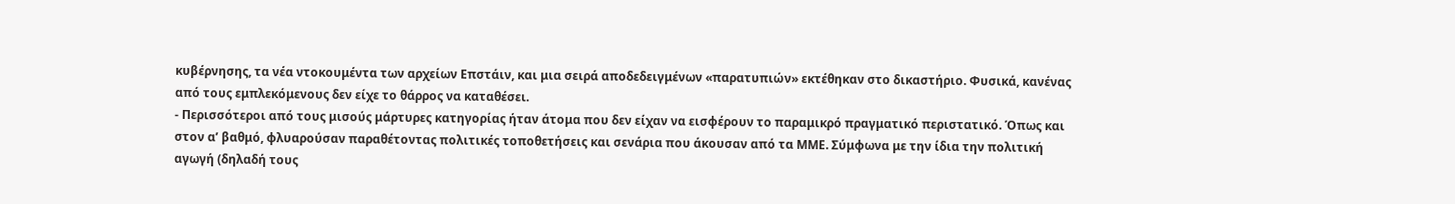κυβέρνησης, τα νέα ντοκουμέντα των αρχείων Επστάιν, και μια σειρά αποδεδειγμένων «παρατυπιών» εκτέθηκαν στο δικαστήριο. Φυσικά, κανένας από τους εμπλεκόμενους δεν είχε το θάρρος να καταθέσει.
- Περισσότεροι από τους μισούς μάρτυρες κατηγορίας ήταν άτομα που δεν είχαν να εισφέρουν το παραμικρό πραγματικό περιστατικό. Όπως και στον α’ βαθμό, φλυαρούσαν παραθέτοντας πολιτικές τοποθετήσεις και σενάρια που άκουσαν από τα ΜΜΕ. Σύμφωνα με την ίδια την πολιτική αγωγή (δηλαδή τους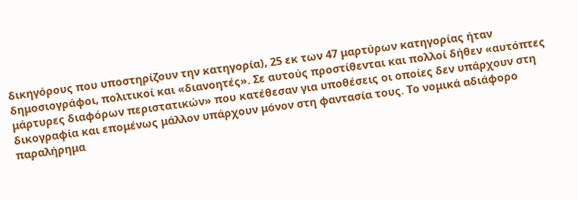δικηγόρους που υποστηρίζουν την κατηγορία), 25 εκ των 47 μαρτύρων κατηγορίας ήταν δημοσιογράφοι, πολιτικοί και «διανοητές». Σε αυτούς προστίθενται και πολλοί δήθεν «αυτόπτες μάρτυρες διαφόρων περιστατικών» που κατέθεσαν για υποθέσεις οι οποίες δεν υπάρχουν στη δικογραφία και επομένως μάλλον υπάρχουν μόνον στη φαντασία τους. Το νομικά αδιάφορο παραλήρημα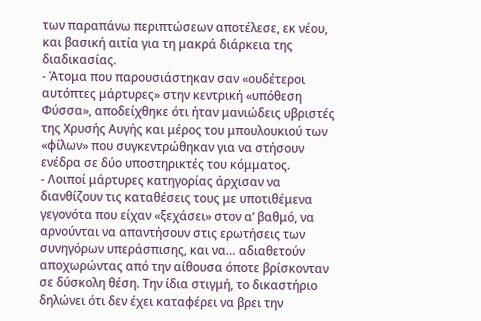των παραπάνω περιπτώσεων αποτέλεσε, εκ νέου, και βασική αιτία για τη μακρά διάρκεια της διαδικασίας.
- Άτομα που παρουσιάστηκαν σαν «ουδέτεροι αυτόπτες μάρτυρες» στην κεντρική «υπόθεση Φύσσα», αποδείχθηκε ότι ήταν μανιώδεις υβριστές της Χρυσής Αυγής και μέρος του μπουλουκιού των «φίλων» που συγκεντρώθηκαν για να στήσουν ενέδρα σε δύο υποστηρικτές του κόμματος.
- Λοιποί μάρτυρες κατηγορίας άρχισαν να διανθίζουν τις καταθέσεις τους με υποτιθέμενα γεγονότα που είχαν «ξεχάσει» στον α’ βαθμό, να αρνούνται να απαντήσουν στις ερωτήσεις των συνηγόρων υπεράσπισης, και να… αδιαθετούν αποχωρώντας από την αίθουσα όποτε βρίσκονταν σε δύσκολη θέση. Την ίδια στιγμή, το δικαστήριο δηλώνει ότι δεν έχει καταφέρει να βρει την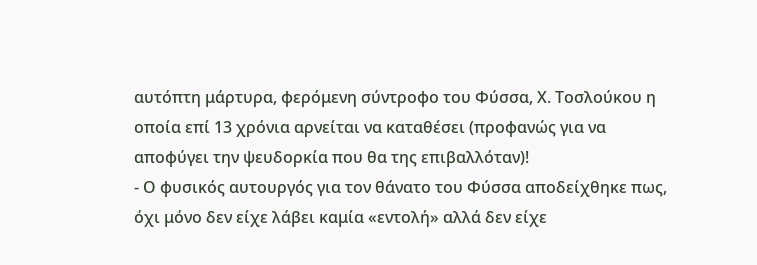αυτόπτη μάρτυρα, φερόμενη σύντροφο του Φύσσα, Χ. Τοσλούκου η οποία επί 13 χρόνια αρνείται να καταθέσει (προφανώς για να αποφύγει την ψευδορκία που θα της επιβαλλόταν)!
- Ο φυσικός αυτουργός για τον θάνατο του Φύσσα αποδείχθηκε πως, όχι μόνο δεν είχε λάβει καμία «εντολή» αλλά δεν είχε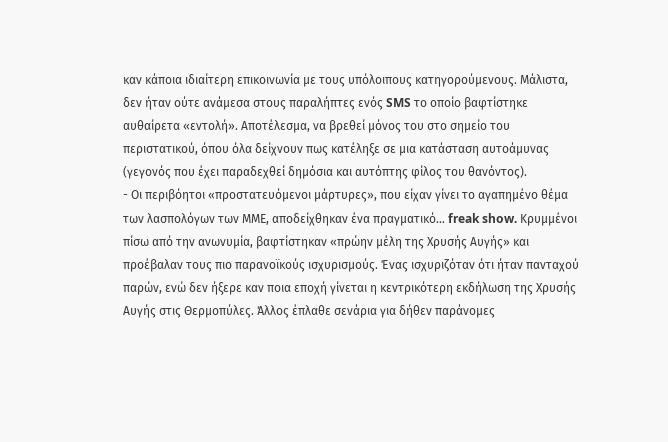καν κάποια ιδιαίτερη επικοινωνία με τους υπόλοιπους κατηγορούμενους. Μάλιστα, δεν ήταν ούτε ανάμεσα στους παραλήπτες ενός SMS το οποίο βαφτίστηκε αυθαίρετα «εντολή». Αποτέλεσμα, να βρεθεί μόνος του στο σημείο του περιστατικού, όπου όλα δείχνουν πως κατέληξε σε μια κατάσταση αυτοάμυνας (γεγονός που έχει παραδεχθεί δημόσια και αυτόπτης φίλος του θανόντος).
- Οι περιβόητοι «προστατευόμενοι μάρτυρες», που είχαν γίνει το αγαπημένο θέμα των λασπολόγων των ΜΜΕ, αποδείχθηκαν ένα πραγματικό… freak show. Κρυμμένοι πίσω από την ανωνυμία, βαφτίστηκαν «πρώην μέλη της Χρυσής Αυγής» και προέβαλαν τους πιο παρανοϊκούς ισχυρισμούς. Ένας ισχυριζόταν ότι ήταν πανταχού παρών, ενώ δεν ήξερε καν ποια εποχή γίνεται η κεντρικότερη εκδήλωση της Χρυσής Αυγής στις Θερμοπύλες. Άλλος έπλαθε σενάρια για δήθεν παράνομες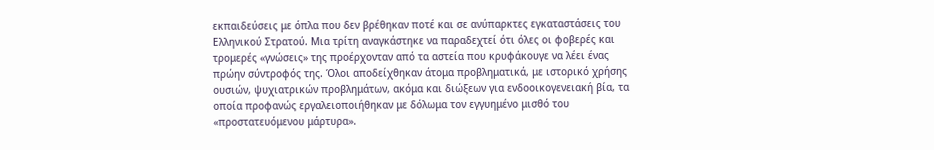εκπαιδεύσεις με όπλα που δεν βρέθηκαν ποτέ και σε ανύπαρκτες εγκαταστάσεις του Ελληνικού Στρατού. Μια τρίτη αναγκάστηκε να παραδεχτεί ότι όλες οι φοβερές και τρομερές «γνώσεις» της προέρχονταν από τα αστεία που κρυφάκουγε να λέει ένας πρώην σύντροφός της. Όλοι αποδείχθηκαν άτομα προβληματικά, με ιστορικό χρήσης ουσιών, ψυχιατρικών προβλημάτων, ακόμα και διώξεων για ενδοοικογενειακή βία, τα οποία προφανώς εργαλειοποιήθηκαν με δόλωμα τον εγγυημένο μισθό του «προστατευόμενου μάρτυρα».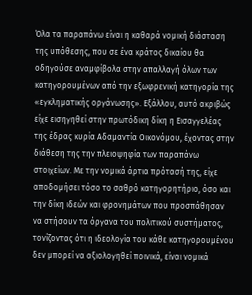Όλα τα παραπάνω είναι η καθαρά νομική διάσταση της υπόθεσης, που σε ένα κράτος δικαίου θα οδηγούσε αναμφίβολα στην απαλλαγή όλων των κατηγορουμένων από την εξωφρενική κατηγορία της «εγκληματικής οργάνωσης». Εξάλλου, αυτό ακριβώς είχε εισηγηθεί στην πρωτόδικη δίκη η Εισαγγελέας της έδρας κυρία Αδαμαντία Οικονόμου, έχοντας στην διάθεση της την πλειοψηφία των παραπάνω στοιχείων. Με την νομικά άρτια πρότασή της, είχε αποδομήσει τόσο το σαθρό κατηγορητήριο, όσο και την δίκη ιδεών και φρονημάτων που προσπάθησαν να στήσουν τα όργανα του πολιτικού συστήματος, τονίζοντας ότι η ιδεολογία του κάθε κατηγορουμένου δεν μπορεί να αξιολογηθεί ποινικά, είναι νομικά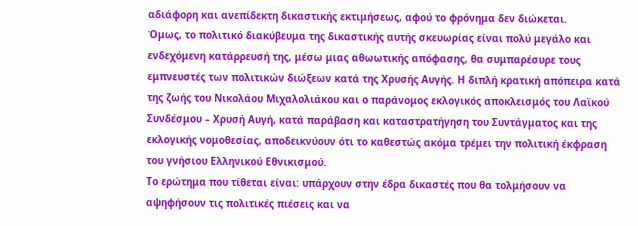αδιάφορη και ανεπίδεκτη δικαστικής εκτιμήσεως, αφού το φρόνημα δεν διώκεται.
Όμως, το πολιτικό διακύβευμα της δικαστικής αυτής σκευωρίας είναι πολύ μεγάλο και ενδεχόμενη κατάρρευσή της, μέσω μιας αθωωτικής απόφασης, θα συμπαρέσυρε τους εμπνευστές των πολιτικών διώξεων κατά της Χρυσής Αυγής. Η διπλή κρατική απόπειρα κατά της ζωής του Νικολάου Μιχαλολιάκου και ο παράνομος εκλογικός αποκλεισμός του Λαϊκού Συνδέσμου – Χρυσή Αυγή, κατά παράβαση και καταστρατήγηση του Συντάγματος και της εκλογικής νομοθεσίας, αποδεικνύουν ότι το καθεστώς ακόμα τρέμει την πολιτική έκφραση του γνήσιου Ελληνικού Εθνικισμού.
Το ερώτημα που τίθεται είναι: υπάρχουν στην έδρα δικαστές που θα τολμήσουν να αψηφήσουν τις πολιτικές πιέσεις και να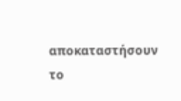αποκαταστήσουν το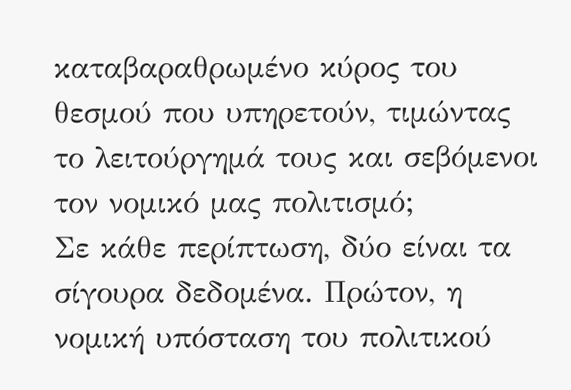καταβαραθρωμένο κύρος του θεσμού που υπηρετούν, τιμώντας το λειτούργημά τους και σεβόμενοι τον νομικό μας πολιτισμό;
Σε κάθε περίπτωση, δύο είναι τα σίγουρα δεδομένα. Πρώτον, η νομική υπόσταση του πολιτικού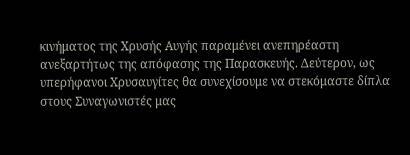κινήματος της Χρυσής Αυγής παραμένει ανεπηρέαστη ανεξαρτήτως της απόφασης της Παρασκευής. Δεύτερον, ως υπερήφανοι Χρυσαυγίτες θα συνεχίσουμε να στεκόμαστε δίπλα στους Συναγωνιστές μας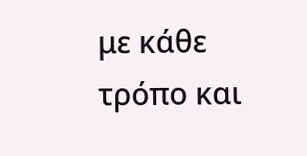με κάθε τρόπο και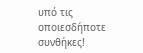υπό τις οποιεσδήποτε συνθήκες!